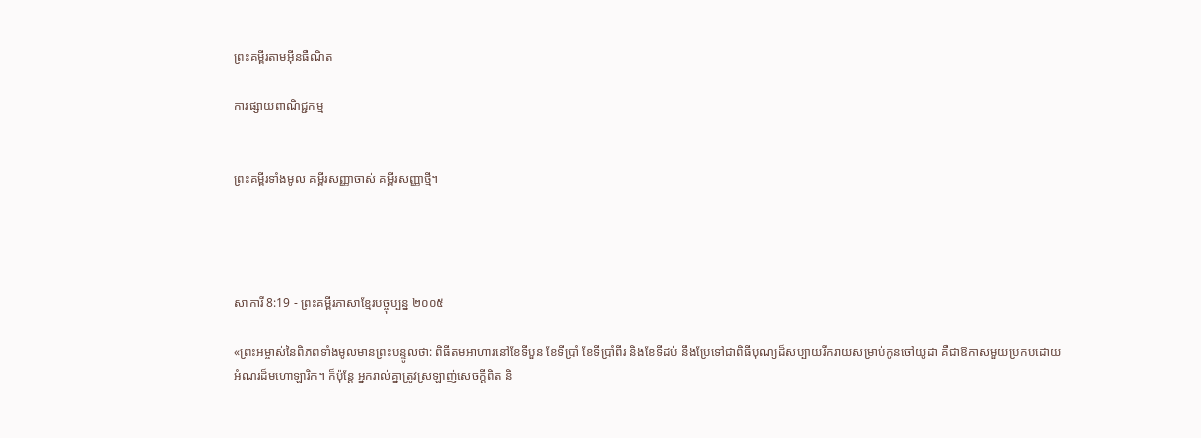ព្រះគម្ពីរតាមអ៊ីនធឺណិត

ការផ្សាយពាណិជ្ជកម្ម


ព្រះគម្ពីរទាំងមូល គម្ពីរសញ្ញាចាស់ គម្ពីរសញ្ញាថ្មី។




សាការី 8:19 - ព្រះគម្ពីរភាសាខ្មែរបច្ចុប្បន្ន ២០០៥

«ព្រះ‌អម្ចាស់នៃពិភពទាំងមូលមានព្រះ‌បន្ទូលថា: ពិធីតមអាហារនៅខែទីបួន ខែទីប្រាំ ខែទីប្រាំ‌ពីរ និងខែទីដប់ នឹងប្រែទៅជាពិធីបុណ្យដ៏សប្បាយរីក‌រាយសម្រាប់កូនចៅយូដា គឺជាឱកាសមួយប្រកបដោយអំណរដ៏មហោ‌ឡារិក។ ក៏ប៉ុន្តែ អ្នករាល់គ្នាត្រូវស្រឡាញ់សេចក្ដីពិត និ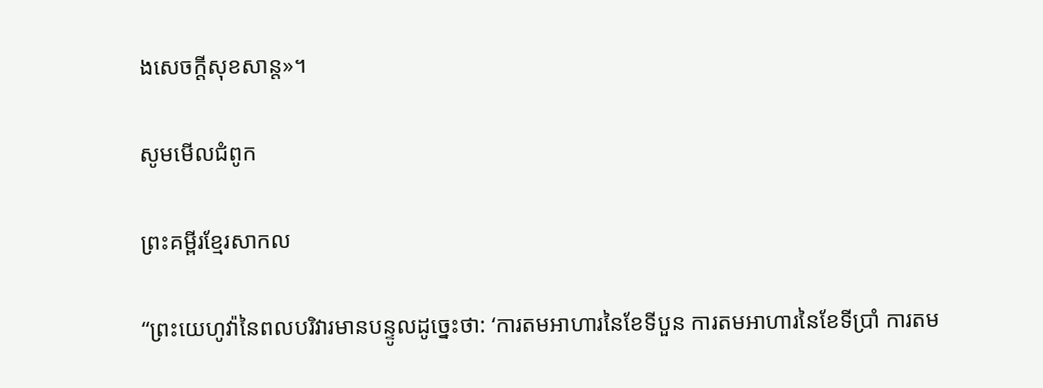ងសេចក្ដីសុខ‌សាន្ត»។

សូមមើលជំពូក

ព្រះគម្ពីរខ្មែរសាកល

“ព្រះយេហូវ៉ានៃពលបរិវារមានបន្ទូលដូច្នេះថា: ‘ការតមអាហារនៃខែទីបួន ការតមអាហារនៃខែទីប្រាំ ការតម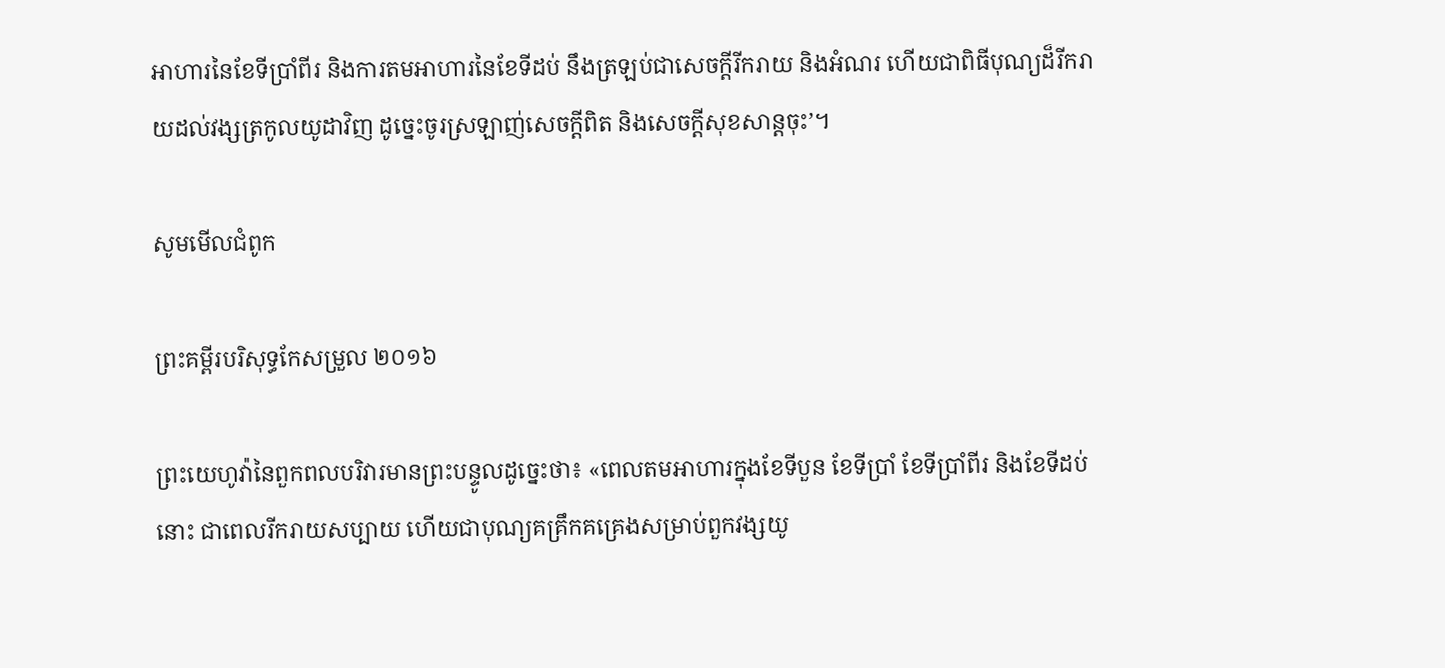អាហារនៃខែទីប្រាំពីរ និងការតមអាហារនៃខែទីដប់ នឹងត្រឡប់ជាសេចក្ដីរីករាយ និងអំណរ ហើយជាពិធីបុណ្យដ៏រីករាយដល់វង្សត្រកូលយូដាវិញ ដូច្នេះចូរស្រឡាញ់សេចក្ដីពិត និងសេចក្ដីសុខសាន្តចុះ’។

សូមមើលជំពូក

ព្រះគម្ពីរបរិសុទ្ធកែសម្រួល ២០១៦

ព្រះ‌យេហូវ៉ានៃពួកពល‌បរិវារមានព្រះ‌បន្ទូលដូច្នេះថា៖ «ពេលតមអាហារក្នុងខែទីបួន ខែទីប្រាំ ខែទីប្រាំពីរ និងខែទីដប់នោះ ជាពេលរីក‌រាយសប្បាយ ហើយជាបុណ្យគគ្រឹក‌គគ្រេងសម្រាប់ពួកវង្សយូ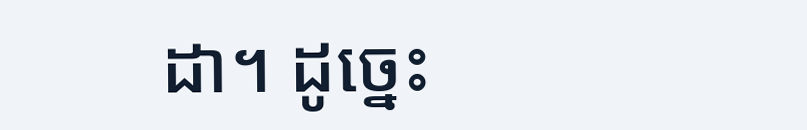ដា។ ដូច្នេះ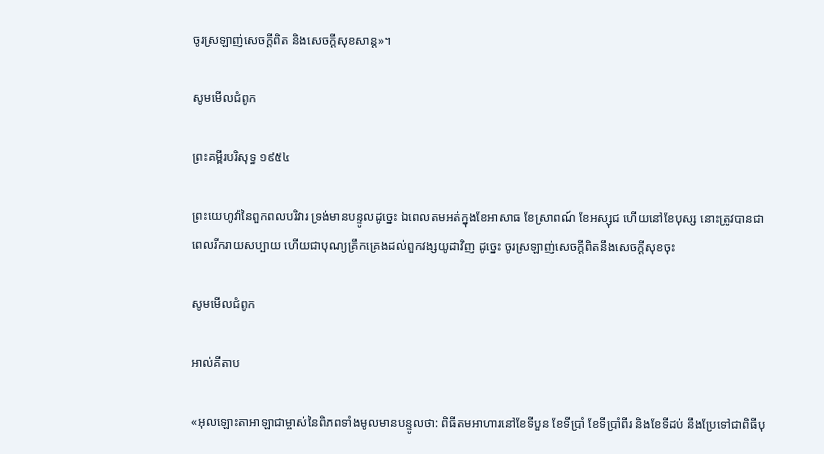ចូរស្រឡាញ់សេចក្ដីពិត និងសេចក្ដីសុខសាន្ត»។

សូមមើលជំពូក

ព្រះគម្ពីរបរិសុទ្ធ ១៩៥៤

ព្រះ‌យេហូវ៉ានៃពួកពល‌បរិវារ ទ្រង់មានបន្ទូលដូច្នេះ ឯពេលតមអត់ក្នុងខែអាសាធ ខែស្រាពណ៍ ខែអស្សុជ ហើយនៅខែបុស្ស នោះត្រូវបានជាពេលរីក‌រាយសប្បាយ ហើយជាបុណ្យគ្រឹក‌គ្រេងដល់ពួកវង្សយូដាវិញ ដូច្នេះ ចូរស្រឡាញ់សេចក្ដីពិតនឹងសេចក្ដីសុខចុះ

សូមមើលជំពូក

អាល់គីតាប

«អុលឡោះ‌តាអាឡាជាម្ចាស់នៃពិភពទាំងមូលមានបន្ទូលថា: ពិធីតមអាហារនៅខែទីបួន ខែទីប្រាំ ខែទីប្រាំ‌ពីរ និងខែទីដប់ នឹងប្រែទៅជាពិធីបុ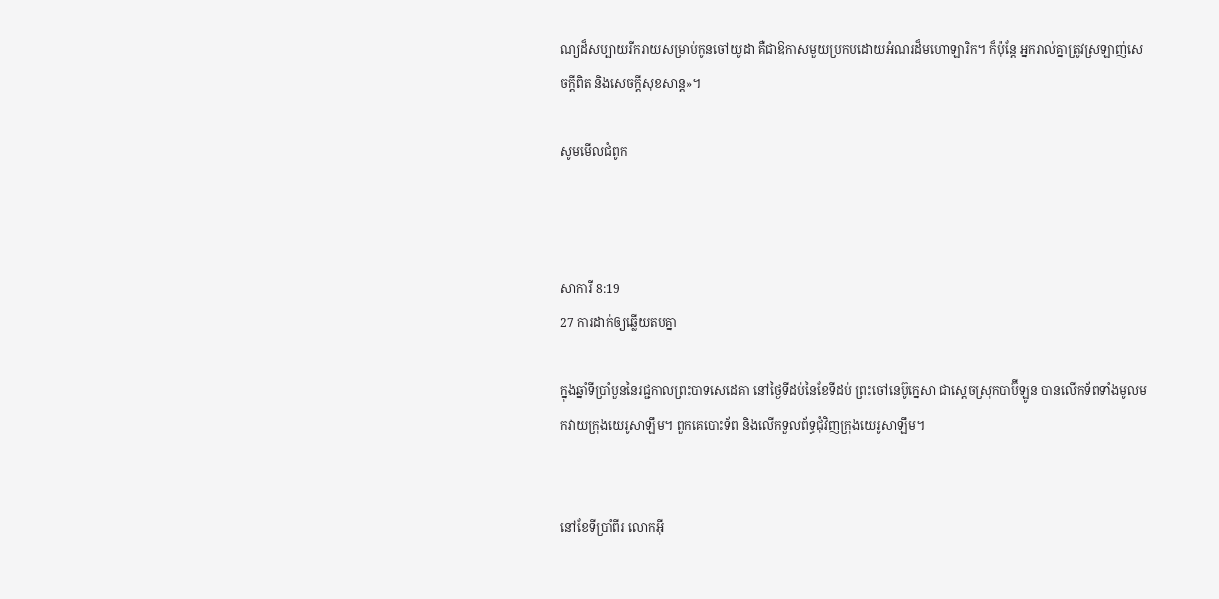ណ្យដ៏សប្បាយរីក‌រាយសម្រាប់កូនចៅយូដា គឺជាឱកាសមួយប្រកបដោយអំណរដ៏មហោ‌ឡារិក។ ក៏ប៉ុន្តែ អ្នករាល់គ្នាត្រូវស្រឡាញ់សេចក្ដីពិត និងសេចក្ដីសុខ‌សាន្ត»។

សូមមើលជំពូក



សាការី 8:19
27 ការដាក់ឲ្យឆ្លើយតបគ្នា

ក្នុងឆ្នាំទីប្រាំបួននៃរជ្ជកាលព្រះ‌បាទសេ‌ដេ‌គា នៅថ្ងៃទីដប់នៃខែទីដប់ ព្រះ‌ចៅនេប៊ូ‌ក្នេសា ជាស្ដេចស្រុកបាប៊ី‌ឡូន បានលើកទ័ពទាំងមូលមកវាយក្រុងយេរូ‌សាឡឹម។ ពួកគេបោះ‌ទ័ព និងលើកទួលព័ទ្ធជុំ‌វិញក្រុងយេរូ‌សាឡឹម។


នៅខែទីប្រាំ‌ពីរ លោកអ៊ី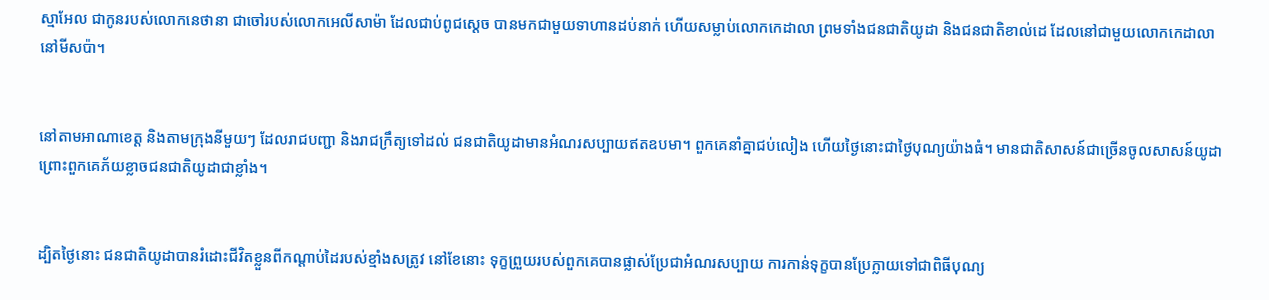ស្មា‌អែល ជាកូនរបស់លោកនេថា‌នា ជាចៅរបស់លោកអេលី‌សាម៉ា ដែលជាប់ពូជស្ដេច បានមកជាមួយទាហានដប់នាក់ ហើយសម្លាប់លោកកេដា‌លា ព្រមទាំងជន‌ជាតិយូដា និងជន‌ជាតិខាល់ដេ ដែលនៅជាមួយលោកកេដា‌លា នៅមីស‌ប៉ា។


នៅតាមអាណា‌ខេត្ត និងតាមក្រុងនីមួយៗ ដែលរាជបញ្ជា និងរាជ‌ក្រឹត្យទៅដល់ ជន‌ជាតិយូដាមានអំណរសប្បាយឥតឧបមា។ ពួកគេនាំគ្នាជប់‌លៀង ហើយថ្ងៃនោះជាថ្ងៃបុណ្យយ៉ាងធំ។ មានជាតិសាសន៍ជាច្រើនចូលសាសន៍យូដា ព្រោះពួកគេភ័យខ្លាចជន‌ជាតិយូដាជាខ្លាំង។


ដ្បិតថ្ងៃនោះ ជន‌ជាតិយូដាបានរំដោះជីវិតខ្លួនពីកណ្ដាប់ដៃរបស់ខ្មាំងសត្រូវ នៅខែនោះ ទុក្ខព្រួយរបស់ពួកគេបានផ្លាស់ប្រែជាអំណរសប្បាយ ការកាន់ទុក្ខបានប្រែក្លាយទៅជាពិធីបុណ្យ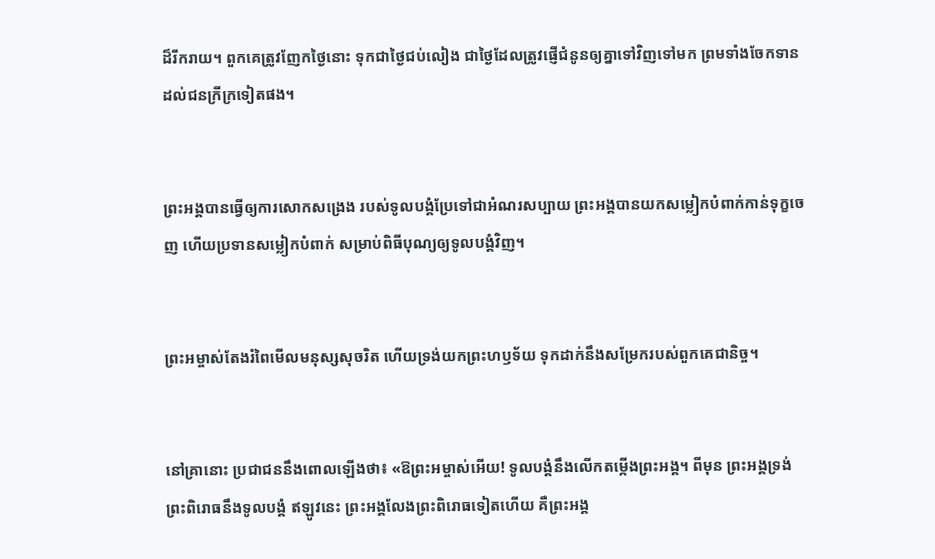ដ៏រីក‌រាយ។ ពួកគេត្រូវញែកថ្ងៃនោះ ទុកជាថ្ងៃជប់‌លៀង ជាថ្ងៃដែលត្រូវផ្ញើជំនូនឲ្យគ្នាទៅវិញទៅមក ព្រមទាំងចែកទានដល់ជនក្រីក្រទៀតផង។


ព្រះអង្គបានធ្វើឲ្យការសោកសង្រេង របស់ទូលបង្គំប្រែទៅជាអំណរសប្បាយ ព្រះអង្គបានយកសម្លៀក‌បំពាក់កាន់ទុក្ខចេញ ហើយប្រទានសម្លៀក‌បំពាក់ សម្រាប់ពិធីបុណ្យឲ្យទូលបង្គំវិញ។


ព្រះ‌អម្ចាស់តែងរំពៃមើលមនុស្សសុចរិត ហើយទ្រង់យកព្រះ‌ហឫទ័យ ទុកដាក់នឹងសម្រែករបស់ពួកគេជានិច្ច។


នៅគ្រានោះ ប្រជា‌ជននឹងពោលឡើងថា៖ «ឱព្រះ‌អម្ចាស់អើយ! ទូលបង្គំនឹងលើកតម្កើងព្រះអង្គ។ ពីមុន ព្រះអង្គទ្រង់ព្រះ‌ពិរោធនឹងទូលបង្គំ ឥឡូវនេះ ព្រះអង្គលែងព្រះ‌ពិរោធទៀតហើយ គឺព្រះអង្គ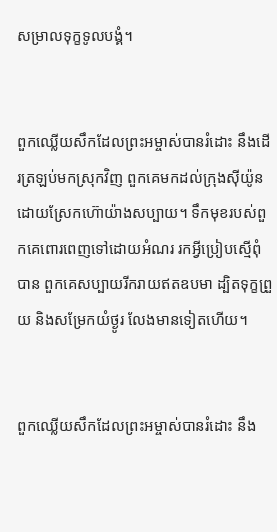សម្រាលទុក្ខទូលបង្គំ។


ពួកឈ្លើយសឹកដែលព្រះ‌អម្ចាស់បានរំដោះ នឹងដើរត្រឡប់មកស្រុកវិញ ពួកគេមកដល់ក្រុងស៊ីយ៉ូន ដោយស្រែកហ៊ោយ៉ាងសប្បាយ។ ទឹកមុខរបស់ពួកគេពោរ‌ពេញទៅដោយអំណរ រកអ្វីប្រៀបស្មើពុំបាន ពួកគេសប្បាយរីក‌រាយឥតឧបមា ដ្បិតទុក្ខព្រួយ និងសម្រែកយំថ្ងូរ លែងមានទៀតហើយ។


ពួកឈ្លើយសឹកដែលព្រះ‌អម្ចាស់បានរំដោះ នឹង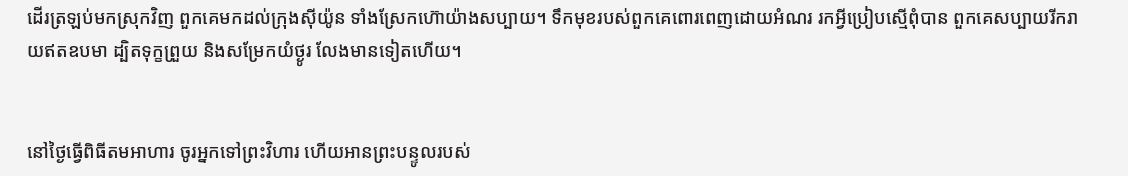ដើរត្រឡប់មកស្រុកវិញ ពួកគេមកដល់ក្រុងស៊ីយ៉ូន ទាំងស្រែកហ៊ោយ៉ាងសប្បាយ។ ទឹកមុខរបស់ពួកគេពោរ‌ពេញដោយអំណរ រកអ្វីប្រៀបស្មើពុំបាន ពួកគេសប្បាយរីក‌រាយឥតឧបមា ដ្បិតទុក្ខព្រួយ និងសម្រែកយំថ្ងូរ លែងមានទៀតហើយ។


នៅថ្ងៃធ្វើពិធីតមអាហារ ចូរអ្នកទៅព្រះ‌វិហារ ហើយអានព្រះ‌បន្ទូលរបស់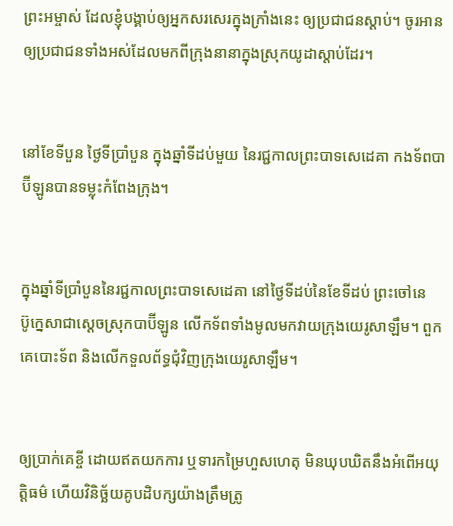ព្រះ‌អម្ចាស់ ដែលខ្ញុំបង្គាប់ឲ្យអ្នកសរសេរក្នុងក្រាំងនេះ ឲ្យប្រជា‌ជនស្ដាប់។ ចូរអានឲ្យប្រជា‌ជនទាំងអស់ដែលមកពីក្រុងនានាក្នុងស្រុកយូដាស្ដាប់ដែរ។


នៅខែទីបួន ថ្ងៃទីប្រាំបួន ក្នុងឆ្នាំទីដប់មួយ នៃរជ្ជកាលព្រះ‌បាទសេដេ‌គា កង‌ទ័ពបាប៊ី‌ឡូនបានទម្លុះកំពែងក្រុង។


ក្នុងឆ្នាំទីប្រាំបួននៃរជ្ជកាលព្រះ‌បាទសេដេ‌គា នៅថ្ងៃទីដប់នៃខែទីដប់ ព្រះ‌ចៅនេប៊ូ‌ក្នេសាជាស្ដេចស្រុកបាប៊ី‌ឡូន លើកទ័ពទាំងមូលមកវាយក្រុងយេរូ‌សាឡឹម។ ពួកគេបោះទ័ព និងលើកទួលព័ទ្ធជុំ‌វិញក្រុងយេរូ‌សាឡឹម។


ឲ្យប្រាក់គេខ្ចី ដោយឥតយកការ ឬទារកម្រៃហួសហេតុ មិនឃុប‌ឃិតនឹងអំពើអយុត្តិ‌ធម៌ ហើយវិនិច្ឆ័យគូបដិ‌បក្សយ៉ាងត្រឹមត្រូ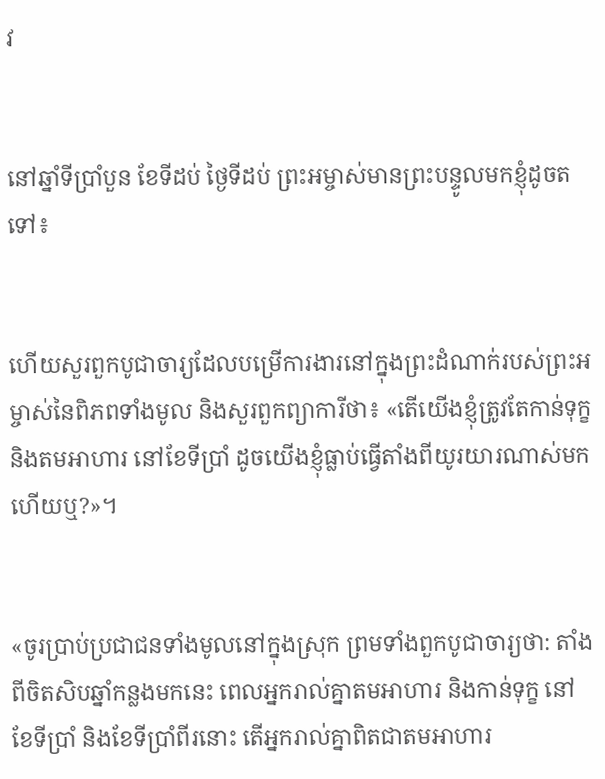វ


នៅឆ្នាំទីប្រាំបួន ខែទីដប់ ថ្ងៃទីដប់ ព្រះ‌អម្ចាស់មានព្រះ‌បន្ទូលមកខ្ញុំដូចតទៅ៖


ហើយសួរពួកបូជា‌ចារ្យដែលបម្រើការ‌ងារនៅក្នុងព្រះ‌ដំណាក់របស់ព្រះ‌អម្ចាស់នៃពិភពទាំងមូល និងសួរពួកព្យាការីថា៖ «តើយើងខ្ញុំត្រូវតែកាន់ទុក្ខ និងតមអាហារ នៅខែទីប្រាំ ដូចយើងខ្ញុំធ្លាប់ធ្វើតាំងពីយូរ‌យារណាស់មកហើយឬ?»។


«ចូរប្រាប់ប្រជា‌ជនទាំងមូលនៅក្នុងស្រុក ព្រមទាំងពួកបូជា‌ចារ្យថា: តាំងពីចិត‌សិបឆ្នាំកន្លងមកនេះ ពេលអ្នករាល់គ្នាតមអាហារ និងកាន់ទុក្ខ នៅខែទីប្រាំ និងខែទីប្រាំ‌ពីរនោះ តើអ្នករាល់គ្នាពិតជាតមអាហារ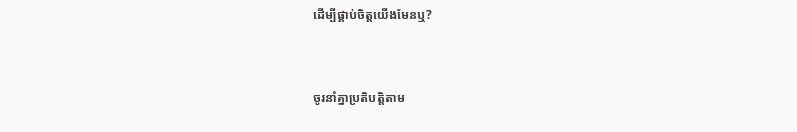ដើម្បីផ្គាប់ចិត្តយើងមែនឬ?


ចូរនាំគ្នាប្រតិបត្តិតាម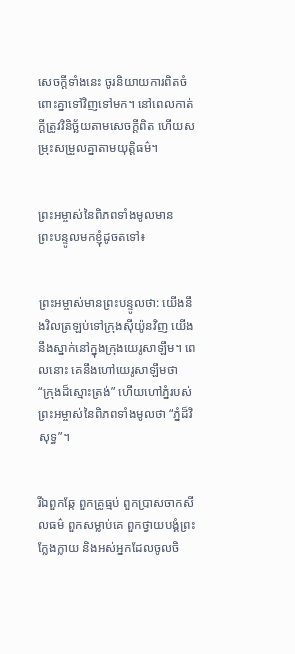សេចក្ដីទាំងនេះ ចូរនិយាយការពិតចំពោះគ្នាទៅវិញទៅមក។ នៅពេលកាត់ក្ដីត្រូវវិនិច្ឆ័យតាមសេចក្ដីពិត ហើយសម្រុះ‌សម្រួលគ្នាតាមយុត្តិធម៌។


ព្រះ‌អម្ចាស់នៃពិភពទាំងមូលមានព្រះ‌បន្ទូលមកខ្ញុំដូចតទៅ៖


ព្រះ‌អម្ចាស់មានព្រះ‌បន្ទូលថា: យើងនឹងវិលត្រឡប់ទៅក្រុងស៊ីយ៉ូនវិញ យើងនឹងស្នាក់នៅក្នុងក្រុងយេរូ‌សាឡឹម។ ពេលនោះ គេនឹងហៅយេរូ‌សាឡឹមថា “ក្រុងដ៏ស្មោះត្រង់” ហើយហៅភ្នំរបស់ព្រះ‌អម្ចាស់នៃពិភពទាំងមូលថា “ភ្នំដ៏វិសុទ្ធ”។


រីឯពួកឆ្កែ ពួកគ្រូធ្មប់ ពួកប្រាស‌ចាកសីលធម៌ ពួកសម្លាប់គេ ពួកថ្វាយ‌បង្គំព្រះក្លែង‌ក្លាយ និងអស់អ្នកដែលចូលចិ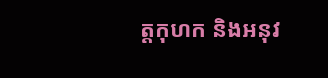ត្តកុហក និងអនុវ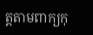ត្តតាមពាក្យកុ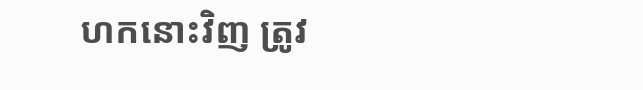ហកនោះវិញ ត្រូវ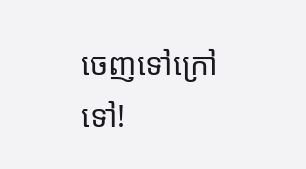ចេញទៅក្រៅទៅ!